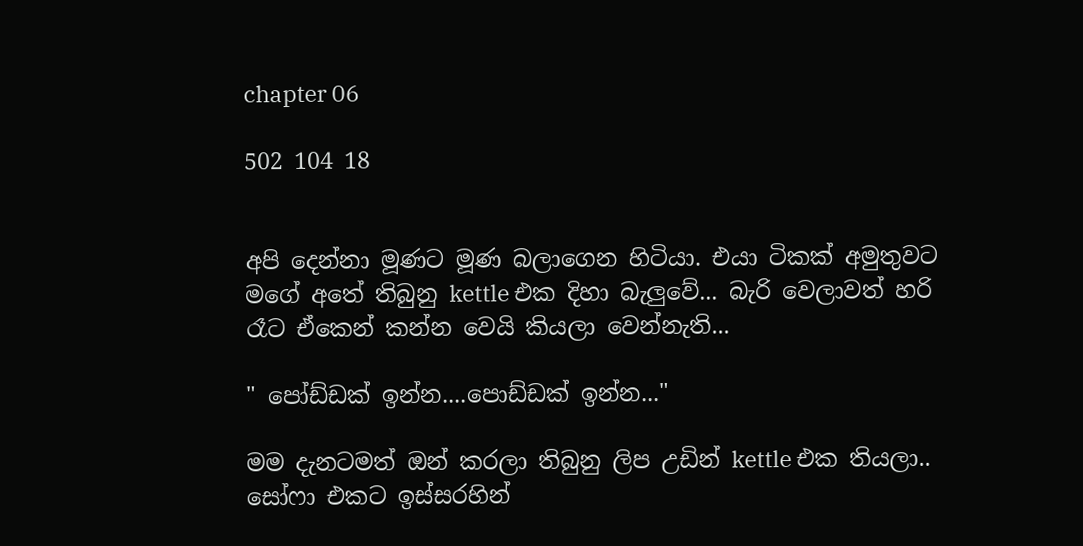chapter 06

502 104 18


අපි දෙන්නා මූණට මූණ බලාගෙන හිටියා. එයා ටිකක් අමුතුවට මගේ අතේ තිබුනු kettle එක දිහා බැලුවේ... බැරි වෙලාවත් හරි රෑට ඒකෙන් කන්න වෙයි කියලා වෙන්නැති...

" පෝඩ්ඩක් ඉන්න....පොඩ්ඩක් ඉන්න..."

මම දැනටමත් ඔන් කරලා තිබුනු ලිප උඩින් kettle එක තියලා.. සෝෆා එකට ඉස්සරහින්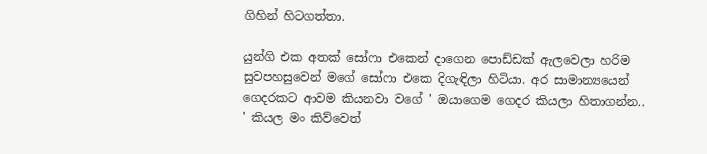ගිහින් හිටගත්තා.

යුන්ගි එක අතක් සෝෆා එකෙන් දාගෙන පොඩ්ඩක් ඇලවෙලා හරිම සුවපහසුවෙන් මගේ සෝෆා එකෙ දිගැඳිලා හිටියා. අර සාමාන්‍යයෙන් ගෙදරකට ආවම කියනවා වගේ ' ඔයාගෙම ගෙදර කියලා හිතාගන්න.. ' කියල මං කිව්වෙත්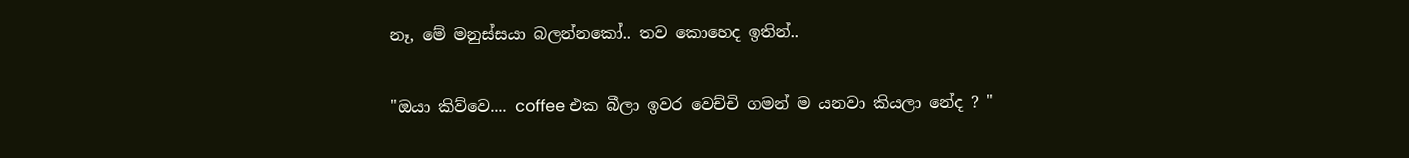නෑ, මේ මනුස්සයා බලන්නකෝ.. තව කොහෙද ඉතින්..

"ඔයා කිව්වෙ.... coffee එක බීලා ඉවර වෙච්චි ගමන් ම යනවා කියලා නේද ? "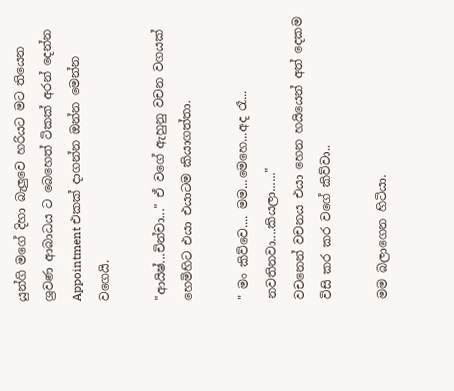යුන්ගි මගේ දිහා බැලුවෙ හරියට මට තියෙන ශ්‍රවණ ආබාධය ට බෙහෙත් ටිකක් අරන් දෙන්න Appointment එකක් දාගන්න ඔන්න මෙන්න වගෙයි.

"ආයිෂ්...චින්චා..." ඒ වගේ ඇහුනු වචන වගයක් හෙමිහිට එයා එයාටම කියාගත්තා.

" මං කිව්වෙ.... මම...මෙහෙ...අද රෑ... නවතිනවා....කියලා......"
වචනෙන් වචනය එයා හෙන හයියෙන් අත් දෙකම විසි කර කර වගේ කිව්වා..

මම බලාගෙන හිටියා.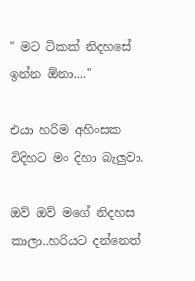" මට ටිකක් නිදහසේ ඉන්න ඕනා...."

එයා හරිම අහිංසක විදිහට මං දිහා බැලුවා.

ඔව් ඔව් මගේ නිදහස කාලා..හරියට දන්නෙත්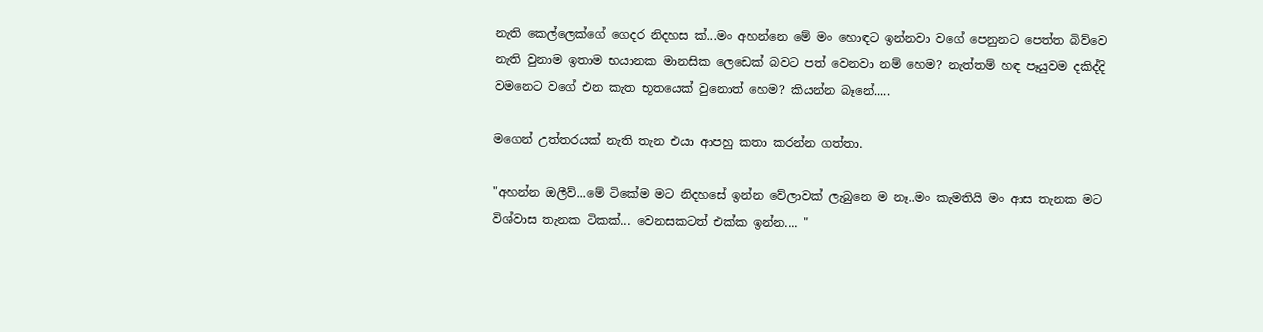නැති කෙල්ලෙක්ගේ ගෙදර නිදහස ක්...මං අහන්නෙ මේ මං හොඳට ඉන්නවා වගේ පෙනුනට පෙත්ත බිව්වෙ නැති වුනාම ඉතාම භයානක මානසික ලෙඩෙක් බවට පත් වෙනවා නම් හෙම? නැත්තම් හඳ පෑයුවම දකිද්දි වමනෙට වගේ එන කැත භූතයෙක් වුනොත් හෙම? කියන්න බෑනේ.....

මගෙන් උත්තරයක් නැති තැන එයා ආපහු කතා කරන්න ගත්තා.

"අහන්න ඔලීව්...මේ ටිකේම මට නිදහසේ ඉන්න වේලාවක් ලැබුනෙ ම නෑ..මං කැමතියි මං ආස තැනක මට විශ්වාස තැනක ටිකක්... වෙනසකටත් එක්ක ඉන්න.... "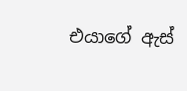එයාගේ ඇස්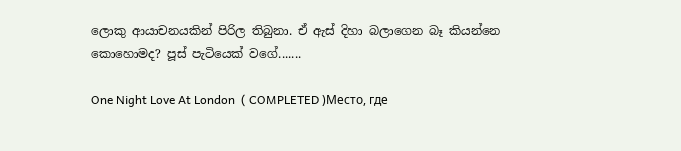ලොකු ආයාචනයකින් පිරිල තිබුනා. ඒ ඇස් දිහා බලාගෙන බෑ කියන්නෙ කොහොමද? පූස් පැටියෙක් වගේ.......

One Night Love At London  ( COMPLETED )Место, где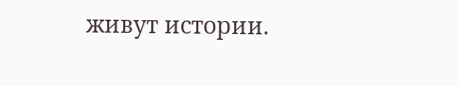живут истории.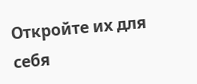Откройте их для себя